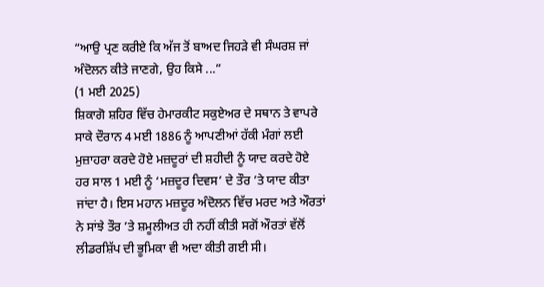“ਆਉ ਪ੍ਰਣ ਕਰੀਏ ਕਿ ਅੱਜ ਤੋਂ ਬਾਅਦ ਜਿਹੜੇ ਵੀ ਸੰਘਰਸ਼ ਜਾਂ ਅੰਦੋਲਨ ਕੀਤੇ ਜਾਣਗੇ, ਉਹ ਕਿਸੇ ...”
(1 ਮਈ 2025)
ਸ਼ਿਕਾਗੋ ਸ਼ਹਿਰ ਵਿੱਚ ਹੇਮਾਰਕੀਟ ਸਕੁਏਅਰ ਦੇ ਸਥਾਨ ਤੇ ਵਾਪਰੇ ਸਾਕੇ ਦੌਰਾਨ 4 ਮਈ 1886 ਨੂੰ ਆਪਣੀਆਂ ਹੱਕੀ ਮੰਗਾਂ ਲਈ ਮੁਜ਼ਾਹਰਾ ਕਰਦੇ ਹੋਏ ਮਜ਼ਦੂਰਾਂ ਦੀ ਸ਼ਹੀਦੀ ਨੂੰ ਯਾਦ ਕਰਦੇ ਹੋਏ ਹਰ ਸਾਲ 1 ਮਈ ਨੂੰ ‘ਮਜ਼ਦੂਰ ਦਿਵਸ’ ਦੇ ਤੌਰ ’ਤੇ ਯਾਦ ਕੀਤਾ ਜਾਂਦਾ ਹੈ। ਇਸ ਮਹਾਨ ਮਜ਼ਦੂਰ ਅੰਦੋਲਨ ਵਿੱਚ ਮਰਦ ਅਤੇ ਔਰਤਾਂ ਨੇ ਸਾਂਝੇ ਤੌਰ ’ਤੇ ਸ਼ਮੂਲੀਅਤ ਹੀ ਨਹੀਂ ਕੀਤੀ ਸਗੋਂ ਔਰਤਾਂ ਵੱਲੋਂ ਲੀਡਰਸ਼ਿੱਪ ਦੀ ਭੂਮਿਕਾ ਵੀ ਅਦਾ ਕੀਤੀ ਗਈ ਸੀ।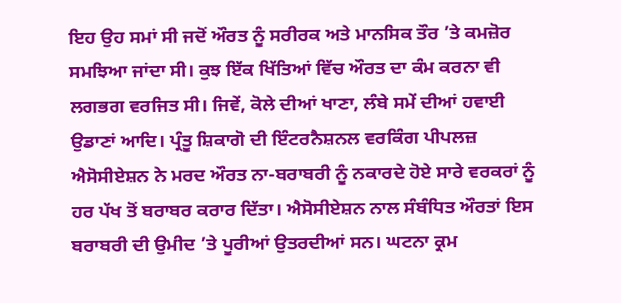ਇਹ ਉਹ ਸਮਾਂ ਸੀ ਜਦੋਂ ਔਰਤ ਨੂੰ ਸਰੀਰਕ ਅਤੇ ਮਾਨਸਿਕ ਤੌਰ ’ਤੇ ਕਮਜ਼ੋਰ ਸਮਝਿਆ ਜਾਂਦਾ ਸੀ। ਕੁਝ ਇੱਕ ਖਿੱਤਿਆਂ ਵਿੱਚ ਔਰਤ ਦਾ ਕੰਮ ਕਰਨਾ ਵੀ ਲਗਭਗ ਵਰਜਿਤ ਸੀ। ਜਿਵੇਂ, ਕੋਲੇ ਦੀਆਂ ਖਾਣਾ, ਲੰਬੇ ਸਮੇਂ ਦੀਆਂ ਹਵਾਈ ਉਡਾਣਾਂ ਆਦਿ। ਪ੍ਰੰਤੂ ਸ਼ਿਕਾਗੋ ਦੀ ਇੰਟਰਨੈਸ਼ਨਲ ਵਰਕਿੰਗ ਪੀਪਲਜ਼ ਐਸੋਸੀਏਸ਼ਨ ਨੇ ਮਰਦ ਔਰਤ ਨਾ-ਬਰਾਬਰੀ ਨੂੰ ਨਕਾਰਦੇ ਹੋਏ ਸਾਰੇ ਵਰਕਰਾਂ ਨੂੰ ਹਰ ਪੱਖ ਤੋਂ ਬਰਾਬਰ ਕਰਾਰ ਦਿੱਤਾ। ਐਸੋਸੀਏਸ਼ਨ ਨਾਲ ਸੰਬੰਧਿਤ ਔਰਤਾਂ ਇਸ ਬਰਾਬਰੀ ਦੀ ਉਮੀਦ ’ਤੇ ਪੂਰੀਆਂ ਉਤਰਦੀਆਂ ਸਨ। ਘਟਨਾ ਕ੍ਰਮ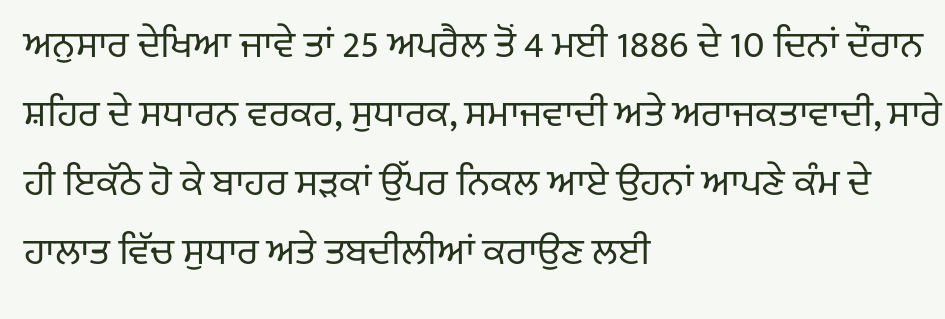ਅਨੁਸਾਰ ਦੇਖਿਆ ਜਾਵੇ ਤਾਂ 25 ਅਪਰੈਲ ਤੋਂ 4 ਮਈ 1886 ਦੇ 10 ਦਿਨਾਂ ਦੌਰਾਨ ਸ਼ਹਿਰ ਦੇ ਸਧਾਰਨ ਵਰਕਰ, ਸੁਧਾਰਕ, ਸਮਾਜਵਾਦੀ ਅਤੇ ਅਰਾਜਕਤਾਵਾਦੀ, ਸਾਰੇ ਹੀ ਇਕੱਠੇ ਹੋ ਕੇ ਬਾਹਰ ਸੜਕਾਂ ਉੱਪਰ ਨਿਕਲ ਆਏ ਉਹਨਾਂ ਆਪਣੇ ਕੰਮ ਦੇ ਹਾਲਾਤ ਵਿੱਚ ਸੁਧਾਰ ਅਤੇ ਤਬਦੀਲੀਆਂ ਕਰਾਉਣ ਲਈ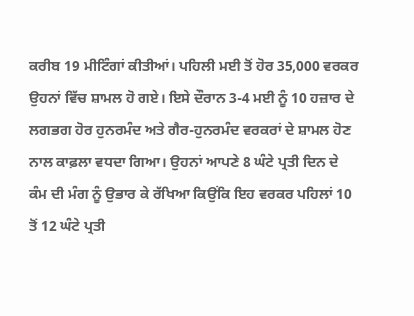ਕਰੀਬ 19 ਮੀਟਿੰਗਾਂ ਕੀਤੀਆਂ। ਪਹਿਲੀ ਮਈ ਤੋਂ ਹੋਰ 35,000 ਵਰਕਰ ਉਹਨਾਂ ਵਿੱਚ ਸ਼ਾਮਲ ਹੋ ਗਏ। ਇਸੇ ਦੌਰਾਨ 3-4 ਮਈ ਨੂੰ 10 ਹਜ਼ਾਰ ਦੇ ਲਗਭਗ ਹੋਰ ਹੁਨਰਮੰਦ ਅਤੇ ਗੈਰ-ਹੁਨਰਮੰਦ ਵਰਕਰਾਂ ਦੇ ਸ਼ਾਮਲ ਹੋਣ ਨਾਲ ਕਾਫ਼ਲਾ ਵਧਦਾ ਗਿਆ। ਉਹਨਾਂ ਆਪਣੇ 8 ਘੰਟੇ ਪ੍ਰਤੀ ਦਿਨ ਦੇ ਕੰਮ ਦੀ ਮੰਗ ਨੂੰ ਉਭਾਰ ਕੇ ਰੱਖਿਆ ਕਿਉਂਕਿ ਇਹ ਵਰਕਰ ਪਹਿਲਾਂ 10 ਤੋਂ 12 ਘੰਟੇ ਪ੍ਰਤੀ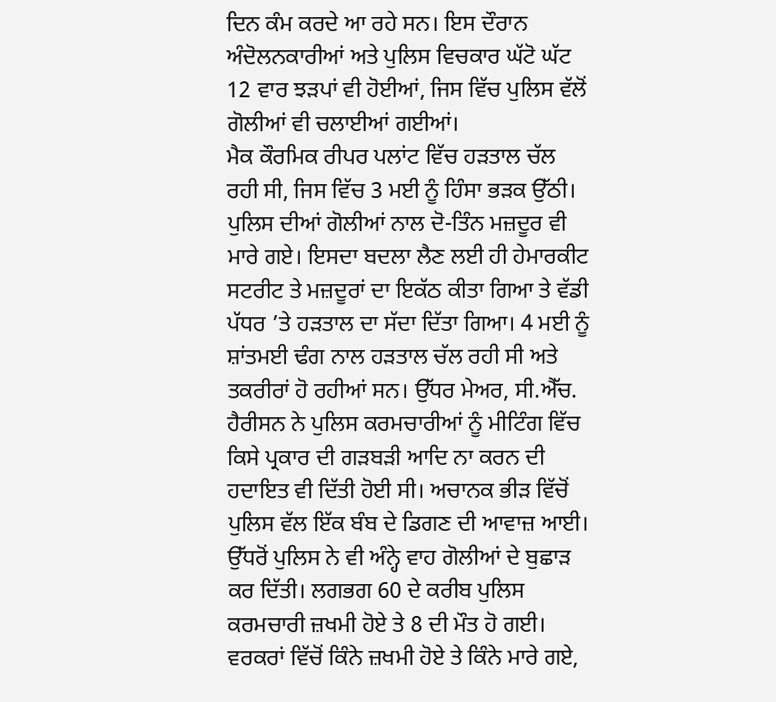ਦਿਨ ਕੰਮ ਕਰਦੇ ਆ ਰਹੇ ਸਨ। ਇਸ ਦੌਰਾਨ ਅੰਦੋਲਨਕਾਰੀਆਂ ਅਤੇ ਪੁਲਿਸ ਵਿਚਕਾਰ ਘੱਟੋ ਘੱਟ 12 ਵਾਰ ਝੜਪਾਂ ਵੀ ਹੋਈਆਂ, ਜਿਸ ਵਿੱਚ ਪੁਲਿਸ ਵੱਲੋਂ ਗੋਲੀਆਂ ਵੀ ਚਲਾਈਆਂ ਗਈਆਂ।
ਮੈਕ ਕੌਰਮਿਕ ਰੀਪਰ ਪਲਾਂਟ ਵਿੱਚ ਹੜਤਾਲ ਚੱਲ ਰਹੀ ਸੀ, ਜਿਸ ਵਿੱਚ 3 ਮਈ ਨੂੰ ਹਿੰਸਾ ਭੜਕ ਉੱਠੀ। ਪੁਲਿਸ ਦੀਆਂ ਗੋਲੀਆਂ ਨਾਲ ਦੋ-ਤਿੰਨ ਮਜ਼ਦੂਰ ਵੀ ਮਾਰੇ ਗਏ। ਇਸਦਾ ਬਦਲਾ ਲੈਣ ਲਈ ਹੀ ਹੇਮਾਰਕੀਟ ਸਟਰੀਟ ਤੇ ਮਜ਼ਦੂਰਾਂ ਦਾ ਇਕੱਠ ਕੀਤਾ ਗਿਆ ਤੇ ਵੱਡੀ ਪੱਧਰ ’ਤੇ ਹੜਤਾਲ ਦਾ ਸੱਦਾ ਦਿੱਤਾ ਗਿਆ। 4 ਮਈ ਨੂੰ ਸ਼ਾਂਤਮਈ ਢੰਗ ਨਾਲ ਹੜਤਾਲ ਚੱਲ ਰਹੀ ਸੀ ਅਤੇ ਤਕਰੀਰਾਂ ਹੋ ਰਹੀਆਂ ਸਨ। ਉੱਧਰ ਮੇਅਰ, ਸੀ.ਐੱਚ. ਹੈਰੀਸਨ ਨੇ ਪੁਲਿਸ ਕਰਮਚਾਰੀਆਂ ਨੂੰ ਮੀਟਿੰਗ ਵਿੱਚ ਕਿਸੇ ਪ੍ਰਕਾਰ ਦੀ ਗੜਬੜੀ ਆਦਿ ਨਾ ਕਰਨ ਦੀ ਹਦਾਇਤ ਵੀ ਦਿੱਤੀ ਹੋਈ ਸੀ। ਅਚਾਨਕ ਭੀੜ ਵਿੱਚੋਂ ਪੁਲਿਸ ਵੱਲ ਇੱਕ ਬੰਬ ਦੇ ਡਿਗਣ ਦੀ ਆਵਾਜ਼ ਆਈ। ਉੱਧਰੋਂ ਪੁਲਿਸ ਨੇ ਵੀ ਅੰਨ੍ਹੇ ਵਾਹ ਗੋਲੀਆਂ ਦੇ ਬੁਛਾੜ ਕਰ ਦਿੱਤੀ। ਲਗਭਗ 60 ਦੇ ਕਰੀਬ ਪੁਲਿਸ ਕਰਮਚਾਰੀ ਜ਼ਖਮੀ ਹੋਏ ਤੇ 8 ਦੀ ਮੌਤ ਹੋ ਗਈ। ਵਰਕਰਾਂ ਵਿੱਚੋਂ ਕਿੰਨੇ ਜ਼ਖਮੀ ਹੋਏ ਤੇ ਕਿੰਨੇ ਮਾਰੇ ਗਏ,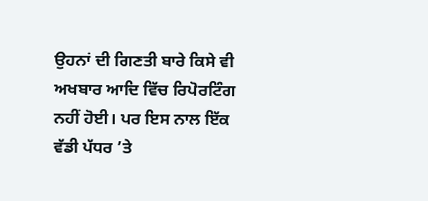ਉਹਨਾਂ ਦੀ ਗਿਣਤੀ ਬਾਰੇ ਕਿਸੇ ਵੀ ਅਖਬਾਰ ਆਦਿ ਵਿੱਚ ਰਿਪੋਰਟਿੰਗ ਨਹੀਂ ਹੋਈ। ਪਰ ਇਸ ਨਾਲ ਇੱਕ ਵੱਡੀ ਪੱਧਰ ’ਤੇ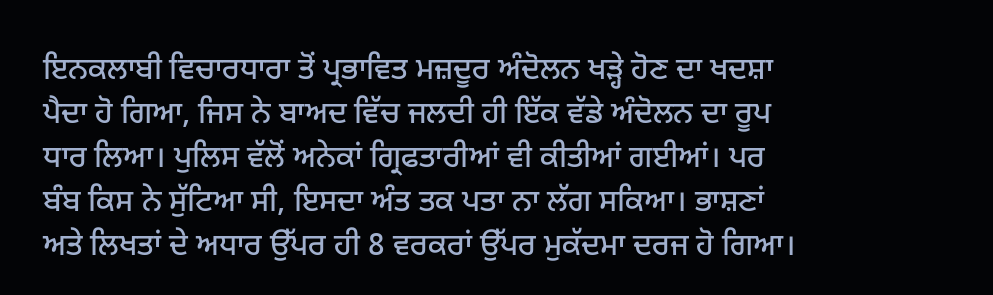ਇਨਕਲਾਬੀ ਵਿਚਾਰਧਾਰਾ ਤੋਂ ਪ੍ਰਭਾਵਿਤ ਮਜ਼ਦੂਰ ਅੰਦੋਲਨ ਖੜ੍ਹੇ ਹੋਣ ਦਾ ਖਦਸ਼ਾ ਪੈਦਾ ਹੋ ਗਿਆ, ਜਿਸ ਨੇ ਬਾਅਦ ਵਿੱਚ ਜਲਦੀ ਹੀ ਇੱਕ ਵੱਡੇ ਅੰਦੋਲਨ ਦਾ ਰੂਪ ਧਾਰ ਲਿਆ। ਪੁਲਿਸ ਵੱਲੋਂ ਅਨੇਕਾਂ ਗ੍ਰਿਫਤਾਰੀਆਂ ਵੀ ਕੀਤੀਆਂ ਗਈਆਂ। ਪਰ ਬੰਬ ਕਿਸ ਨੇ ਸੁੱਟਿਆ ਸੀ, ਇਸਦਾ ਅੰਤ ਤਕ ਪਤਾ ਨਾ ਲੱਗ ਸਕਿਆ। ਭਾਸ਼ਣਾਂ ਅਤੇ ਲਿਖਤਾਂ ਦੇ ਅਧਾਰ ਉੱਪਰ ਹੀ 8 ਵਰਕਰਾਂ ਉੱਪਰ ਮੁਕੱਦਮਾ ਦਰਜ ਹੋ ਗਿਆ।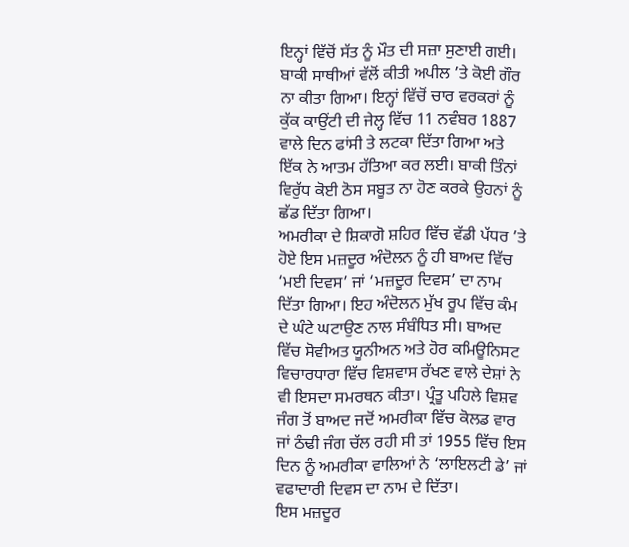ਇਨ੍ਹਾਂ ਵਿੱਚੋਂ ਸੱਤ ਨੂੰ ਮੌਤ ਦੀ ਸਜ਼ਾ ਸੁਣਾਈ ਗਈ। ਬਾਕੀ ਸਾਥੀਆਂ ਵੱਲੋਂ ਕੀਤੀ ਅਪੀਲ ’ਤੇ ਕੋਈ ਗੌਰ ਨਾ ਕੀਤਾ ਗਿਆ। ਇਨ੍ਹਾਂ ਵਿੱਚੋਂ ਚਾਰ ਵਰਕਰਾਂ ਨੂੰ ਕੁੱਕ ਕਾਉਂਟੀ ਦੀ ਜੇਲ੍ਹ ਵਿੱਚ 11 ਨਵੰਬਰ 1887 ਵਾਲੇ ਦਿਨ ਫਾਂਸੀ ਤੇ ਲਟਕਾ ਦਿੱਤਾ ਗਿਆ ਅਤੇ ਇੱਕ ਨੇ ਆਤਮ ਹੱਤਿਆ ਕਰ ਲਈ। ਬਾਕੀ ਤਿੰਨਾਂ ਵਿਰੁੱਧ ਕੋਈ ਠੋਸ ਸਬੂਤ ਨਾ ਹੋਣ ਕਰਕੇ ਉਹਨਾਂ ਨੂੰ ਛੱਡ ਦਿੱਤਾ ਗਿਆ।
ਅਮਰੀਕਾ ਦੇ ਸ਼ਿਕਾਗੋ ਸ਼ਹਿਰ ਵਿੱਚ ਵੱਡੀ ਪੱਧਰ ’ਤੇ ਹੋਏ ਇਸ ਮਜ਼ਦੂਰ ਅੰਦੋਲਨ ਨੂੰ ਹੀ ਬਾਅਦ ਵਿੱਚ ‘ਮਈ ਦਿਵਸ’ ਜਾਂ ‘ਮਜ਼ਦੂਰ ਦਿਵਸ’ ਦਾ ਨਾਮ ਦਿੱਤਾ ਗਿਆ। ਇਹ ਅੰਦੋਲਨ ਮੁੱਖ ਰੂਪ ਵਿੱਚ ਕੰਮ ਦੇ ਘੰਟੇ ਘਟਾਉਣ ਨਾਲ ਸੰਬੰਧਿਤ ਸੀ। ਬਾਅਦ ਵਿੱਚ ਸੋਵੀਅਤ ਯੂਨੀਅਨ ਅਤੇ ਹੋਰ ਕਮਿਊਨਿਸਟ ਵਿਚਾਰਧਾਰਾ ਵਿੱਚ ਵਿਸ਼ਵਾਸ ਰੱਖਣ ਵਾਲੇ ਦੇਸ਼ਾਂ ਨੇ ਵੀ ਇਸਦਾ ਸਮਰਥਨ ਕੀਤਾ। ਪ੍ਰੰਤੂ ਪਹਿਲੇ ਵਿਸ਼ਵ ਜੰਗ ਤੋਂ ਬਾਅਦ ਜਦੋਂ ਅਮਰੀਕਾ ਵਿੱਚ ਕੋਲਡ ਵਾਰ ਜਾਂ ਠੰਢੀ ਜੰਗ ਚੱਲ ਰਹੀ ਸੀ ਤਾਂ 1955 ਵਿੱਚ ਇਸ ਦਿਨ ਨੂੰ ਅਮਰੀਕਾ ਵਾਲਿਆਂ ਨੇ ‘ਲਾਇਲਟੀ ਡੇ’ ਜਾਂ ਵਫਾਦਾਰੀ ਦਿਵਸ ਦਾ ਨਾਮ ਦੇ ਦਿੱਤਾ।
ਇਸ ਮਜ਼ਦੂਰ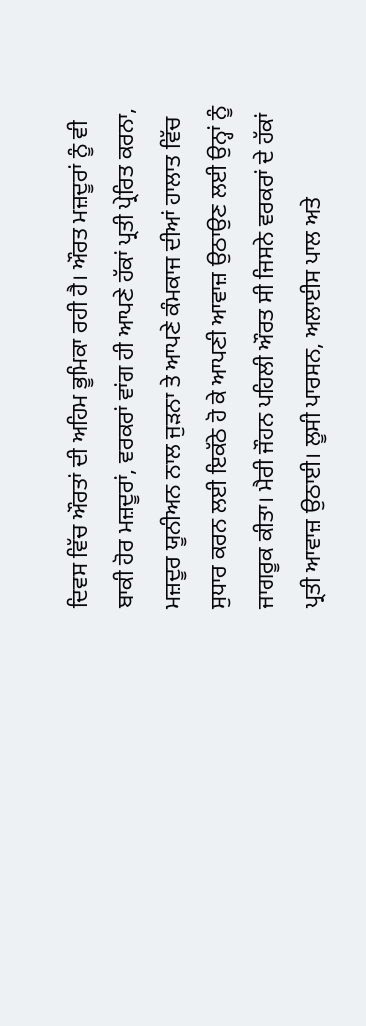ਦਿਵਸ ਵਿੱਚ ਔਰਤਾਂ ਦੀ ਅਹਿਮ ਭੂਮਿਕਾ ਰਹੀ ਹੈ। ਔਰਤ ਮਜ਼ਦੂਰਾਂ ਨੂੰ ਵੀ ਬਾਕੀ ਹੋਰ ਮਜ਼ਦੂਰਾਂ, ਵਰਕਰਾਂ ਵਾਂਗ ਹੀ ਆਪਣੇ ਹੱਕਾਂ ਪ੍ਰਤੀ ਪ੍ਰੇਰਿਤ ਕਰਨਾ, ਮਜ਼ਦੂਰ ਯੂਨੀਅਨ ਨਾਲ ਜੁੜਨਾ ਤੇ ਆਪਣੇ ਕੰਮਕਾਜ ਦੀਆਂ ਹਾਲਾਤ ਵਿੱਚ ਸੁਧਾਰ ਕਰਨ ਲਈ ਇਕੱਠੇ ਹੋ ਕੇ ਆਪਣੀ ਆਵਾਜ਼ ਉਠਾਉਣ ਲਈ ਉਨ੍ਹਾਂ ਨੂੰ ਜਾਗਰੂਕ ਕੀਤਾ। ਮੈਰੀ ਜੌਹਨ ਪਹਿਲੀ ਔਰਤ ਸੀ ਜਿਸਨੇ ਵਰਕਰਾਂ ਦੇ ਹੱਕਾਂ ਪ੍ਰਤੀ ਆਵਾਜ਼ ਉਠਾਈ। ਲੂਸੀ ਪਾਰਸਨ, ਅਲਾਈਸ ਪਾਲ ਅਤੇ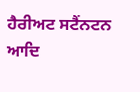ਹੈਰੀਅਟ ਸਟੈਂਨਟਨ ਆਦਿ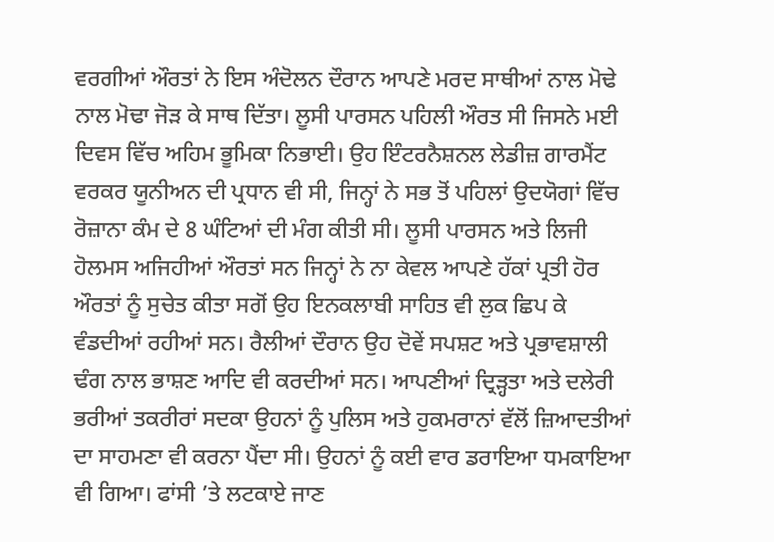ਵਰਗੀਆਂ ਔਰਤਾਂ ਨੇ ਇਸ ਅੰਦੋਲਨ ਦੌਰਾਨ ਆਪਣੇ ਮਰਦ ਸਾਥੀਆਂ ਨਾਲ ਮੋਢੇ ਨਾਲ ਮੋਢਾ ਜੋੜ ਕੇ ਸਾਥ ਦਿੱਤਾ। ਲੂਸੀ ਪਾਰਸਨ ਪਹਿਲੀ ਔਰਤ ਸੀ ਜਿਸਨੇ ਮਈ ਦਿਵਸ ਵਿੱਚ ਅਹਿਮ ਭੂਮਿਕਾ ਨਿਭਾਈ। ਉਹ ਇੰਟਰਨੈਸ਼ਨਲ ਲੇਡੀਜ਼ ਗਾਰਮੈਂਟ ਵਰਕਰ ਯੂਨੀਅਨ ਦੀ ਪ੍ਰਧਾਨ ਵੀ ਸੀ, ਜਿਨ੍ਹਾਂ ਨੇ ਸਭ ਤੋਂ ਪਹਿਲਾਂ ਉਦਯੋਗਾਂ ਵਿੱਚ ਰੋਜ਼ਾਨਾ ਕੰਮ ਦੇ 8 ਘੰਟਿਆਂ ਦੀ ਮੰਗ ਕੀਤੀ ਸੀ। ਲੂਸੀ ਪਾਰਸਨ ਅਤੇ ਲਿਜੀ ਹੋਲਮਸ ਅਜਿਹੀਆਂ ਔਰਤਾਂ ਸਨ ਜਿਨ੍ਹਾਂ ਨੇ ਨਾ ਕੇਵਲ ਆਪਣੇ ਹੱਕਾਂ ਪ੍ਰਤੀ ਹੋਰ ਔਰਤਾਂ ਨੂੰ ਸੁਚੇਤ ਕੀਤਾ ਸਗੋਂ ਉਹ ਇਨਕਲਾਬੀ ਸਾਹਿਤ ਵੀ ਲੁਕ ਛਿਪ ਕੇ ਵੰਡਦੀਆਂ ਰਹੀਆਂ ਸਨ। ਰੈਲੀਆਂ ਦੌਰਾਨ ਉਹ ਦੋਵੇਂ ਸਪਸ਼ਟ ਅਤੇ ਪ੍ਰਭਾਵਸ਼ਾਲੀ ਢੰਗ ਨਾਲ ਭਾਸ਼ਣ ਆਦਿ ਵੀ ਕਰਦੀਆਂ ਸਨ। ਆਪਣੀਆਂ ਦ੍ਰਿੜ੍ਹਤਾ ਅਤੇ ਦਲੇਰੀ ਭਰੀਆਂ ਤਕਰੀਰਾਂ ਸਦਕਾ ਉਹਨਾਂ ਨੂੰ ਪੁਲਿਸ ਅਤੇ ਹੁਕਮਰਾਨਾਂ ਵੱਲੋਂ ਜ਼ਿਆਦਤੀਆਂ ਦਾ ਸਾਹਮਣਾ ਵੀ ਕਰਨਾ ਪੈਂਦਾ ਸੀ। ਉਹਨਾਂ ਨੂੰ ਕਈ ਵਾਰ ਡਰਾਇਆ ਧਮਕਾਇਆ ਵੀ ਗਿਆ। ਫਾਂਸੀ ’ਤੇ ਲਟਕਾਏ ਜਾਣ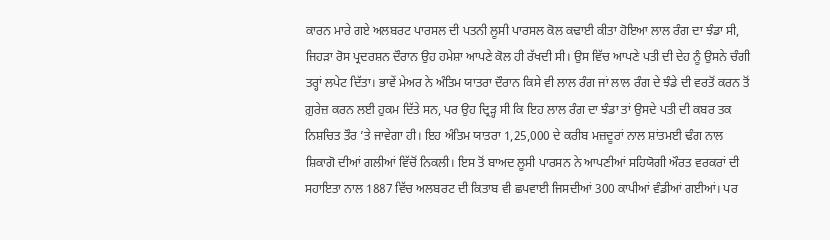ਕਾਰਨ ਮਾਰੇ ਗਏ ਅਲਬਰਟ ਪਾਰਸਲ ਦੀ ਪਤਨੀ ਲੂਸੀ ਪਾਰਸਲ ਕੋਲ ਕਢਾਈ ਕੀਤਾ ਹੋਇਆ ਲਾਲ ਰੰਗ ਦਾ ਝੰਡਾ ਸੀ, ਜਿਹੜਾ ਰੋਸ ਪ੍ਰਦਰਸ਼ਨ ਦੌਰਾਨ ਉਹ ਹਮੇਸ਼ਾ ਆਪਣੇ ਕੋਲ ਹੀ ਰੱਖਦੀ ਸੀ। ਉਸ ਵਿੱਚ ਆਪਣੇ ਪਤੀ ਦੀ ਦੇਹ ਨੂੰ ਉਸਨੇ ਚੰਗੀ ਤਰ੍ਹਾਂ ਲਪੇਟ ਦਿੱਤਾ। ਭਾਵੇਂ ਮੇਅਰ ਨੇ ਅੰਤਿਮ ਯਾਤਰਾ ਦੌਰਾਨ ਕਿਸੇ ਵੀ ਲਾਲ ਰੰਗ ਜਾਂ ਲਾਲ ਰੰਗ ਦੇ ਝੰਡੇ ਦੀ ਵਰਤੋਂ ਕਰਨ ਤੋਂ ਗ਼ੁਰੇਜ਼ ਕਰਨ ਲਈ ਹੁਕਮ ਦਿੱਤੇ ਸਨ, ਪਰ ਉਹ ਦ੍ਰਿੜ੍ਹ ਸੀ ਕਿ ਇਹ ਲਾਲ ਰੰਗ ਦਾ ਝੰਡਾ ਤਾਂ ਉਸਦੇ ਪਤੀ ਦੀ ਕਬਰ ਤਕ ਨਿਸ਼ਚਿਤ ਤੌਰ ’ਤੇ ਜਾਵੇਗਾ ਹੀ। ਇਹ ਅੰਤਿਮ ਯਾਤਰਾ 1,25,000 ਦੇ ਕਰੀਬ ਮਜ਼ਦੂਰਾਂ ਨਾਲ ਸ਼ਾਂਤਮਈ ਢੰਗ ਨਾਲ ਸ਼ਿਕਾਗੋ ਦੀਆਂ ਗਲੀਆਂ ਵਿੱਚੋਂ ਨਿਕਲੀ। ਇਸ ਤੋਂ ਬਾਅਦ ਲੂਸੀ ਪਾਰਸਨ ਨੇ ਆਪਣੀਆਂ ਸਹਿਯੋਗੀ ਔਰਤ ਵਰਕਰਾਂ ਦੀ ਸਹਾਇਤਾ ਨਾਲ 1887 ਵਿੱਚ ਅਲਬਰਟ ਦੀ ਕਿਤਾਬ ਵੀ ਛਪਵਾਈ ਜਿਸਦੀਆਂ 300 ਕਾਪੀਆਂ ਵੰਡੀਆਂ ਗਈਆਂ। ਪਰ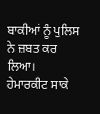ਬਾਕੀਆਂ ਨੂੰ ਪੁਲਿਸ ਨੇ ਜ਼ਬਤ ਕਰ ਲਿਆ।
ਹੇਮਾਰਕੀਟ ਸਾਕੇ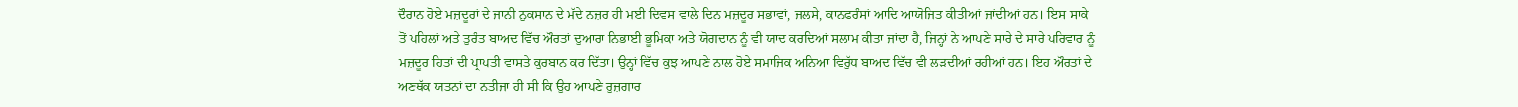ਦੌਰਾਨ ਹੋਏ ਮਜ਼ਦੂਰਾਂ ਦੇ ਜਾਨੀ ਨੁਕਸਾਨ ਦੇ ਮੱਦੇ ਨਜ਼ਰ ਹੀ ਮਈ ਦਿਵਸ ਵਾਲੇ ਦਿਨ ਮਜ਼ਦੂਰ ਸਭਾਵਾਂ, ਜਲਸੇ, ਕਾਨਫਰੰਸਾਂ ਆਦਿ ਆਯੋਜਿਤ ਕੀਤੀਆਂ ਜਾਂਦੀਆਂ ਹਨ। ਇਸ ਸਾਕੇ ਤੋਂ ਪਹਿਲਾਂ ਅਤੇ ਤੁਰੰਤ ਬਾਅਦ ਵਿੱਚ ਔਰਤਾਂ ਦੁਆਰਾ ਨਿਭਾਈ ਭੂਮਿਕਾ ਅਤੇ ਯੋਗਦਾਨ ਨੂੰ ਵੀ ਯਾਦ ਕਰਦਿਆਂ ਸਲਾਮ ਕੀਤਾ ਜਾਂਦਾ ਹੈ, ਜਿਨ੍ਹਾਂ ਨੇ ਆਪਣੇ ਸਾਰੇ ਦੇ ਸਾਰੇ ਪਰਿਵਾਰ ਨੂੰ ਮਜ਼ਦੂਰ ਹਿਤਾਂ ਦੀ ਪ੍ਰਾਪਤੀ ਵਾਸਤੇ ਕੁਰਬਾਨ ਕਰ ਦਿੱਤਾ। ਉਨ੍ਹਾਂ ਵਿੱਚ ਕੁਝ ਆਪਣੇ ਨਾਲ ਹੋਏ ਸਮਾਜਿਕ ਅਨਿਆ ਵਿਰੁੱਧ ਬਾਅਦ ਵਿੱਚ ਵੀ ਲੜਦੀਆਂ ਰਹੀਆਂ ਹਨ। ਇਹ ਔਰਤਾਂ ਦੇ ਅਣਥੱਕ ਯਤਨਾਂ ਦਾ ਨਤੀਜਾ ਹੀ ਸੀ ਕਿ ਉਹ ਆਪਣੇ ਰੁਜ਼ਗਾਰ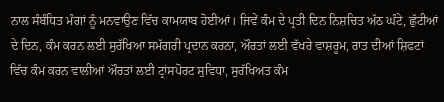ਨਾਲ ਸੰਬੰਧਿਤ ਮੰਗਾਂ ਨੂੰ ਮਨਵਾਉਣ ਵਿੱਚ ਕਾਮਯਾਬ ਹੋਈਆਂ। ਜਿਵੇਂ ਕੰਮ ਦੇ ਪ੍ਰਤੀ ਦਿਨ ਨਿਸ਼ਚਿਤ ਅੱਠ ਘੰਟੇ, ਛੁੱਟੀਆਂ ਦੇ ਦਿਨ, ਕੰਮ ਕਰਨ ਲਈ ਸੁਰੱਖਿਆ ਸਮੱਗਰੀ ਪ੍ਰਦਾਨ ਕਰਨਾ, ਔਰਤਾਂ ਲਈ ਵੱਖਰੇ ਵਾਸ਼ਰੂਮ, ਰਾਤ ਦੀਆਂ ਸ਼ਿਫਟਾਂ ਵਿੱਚ ਕੰਮ ਕਰਨ ਵਾਲੀਆਂ ਔਰਤਾਂ ਲਈ ਟ੍ਰਾਂਸਪੋਰਟ ਸੁਵਿਧਾ, ਸੁਰੱਖਿਅਤ ਕੰਮ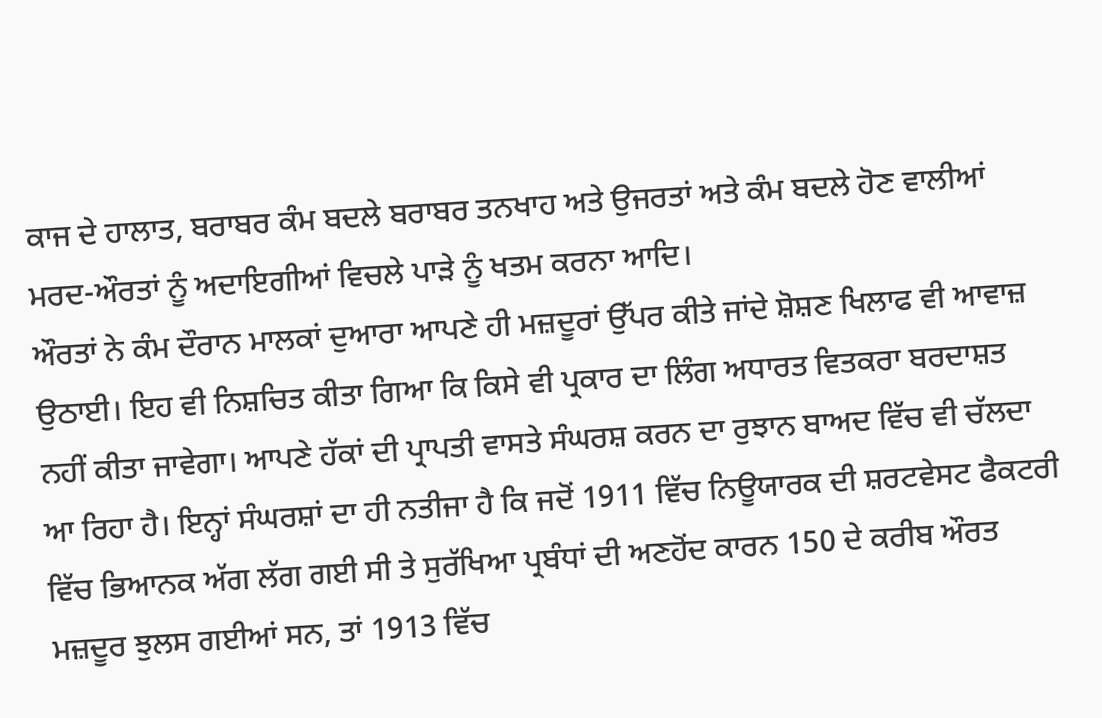ਕਾਜ ਦੇ ਹਾਲਾਤ, ਬਰਾਬਰ ਕੰਮ ਬਦਲੇ ਬਰਾਬਰ ਤਨਖਾਹ ਅਤੇ ਉਜਰਤਾਂ ਅਤੇ ਕੰਮ ਬਦਲੇ ਹੋਣ ਵਾਲੀਆਂ ਮਰਦ-ਔਰਤਾਂ ਨੂੰ ਅਦਾਇਗੀਆਂ ਵਿਚਲੇ ਪਾੜੇ ਨੂੰ ਖਤਮ ਕਰਨਾ ਆਦਿ।
ਔਰਤਾਂ ਨੇ ਕੰਮ ਦੌਰਾਨ ਮਾਲਕਾਂ ਦੁਆਰਾ ਆਪਣੇ ਹੀ ਮਜ਼ਦੂਰਾਂ ਉੱਪਰ ਕੀਤੇ ਜਾਂਦੇ ਸ਼ੋਸ਼ਣ ਖਿਲਾਫ ਵੀ ਆਵਾਜ਼ ਉਠਾਈ। ਇਹ ਵੀ ਨਿਸ਼ਚਿਤ ਕੀਤਾ ਗਿਆ ਕਿ ਕਿਸੇ ਵੀ ਪ੍ਰਕਾਰ ਦਾ ਲਿੰਗ ਅਧਾਰਤ ਵਿਤਕਰਾ ਬਰਦਾਸ਼ਤ ਨਹੀਂ ਕੀਤਾ ਜਾਵੇਗਾ। ਆਪਣੇ ਹੱਕਾਂ ਦੀ ਪ੍ਰਾਪਤੀ ਵਾਸਤੇ ਸੰਘਰਸ਼ ਕਰਨ ਦਾ ਰੁਝਾਨ ਬਾਅਦ ਵਿੱਚ ਵੀ ਚੱਲਦਾ ਆ ਰਿਹਾ ਹੈ। ਇਨ੍ਹਾਂ ਸੰਘਰਸ਼ਾਂ ਦਾ ਹੀ ਨਤੀਜਾ ਹੈ ਕਿ ਜਦੋਂ 1911 ਵਿੱਚ ਨਿਊਯਾਰਕ ਦੀ ਸ਼ਰਟਵੇਸਟ ਫੈਕਟਰੀ ਵਿੱਚ ਭਿਆਨਕ ਅੱਗ ਲੱਗ ਗਈ ਸੀ ਤੇ ਸੁਰੱਖਿਆ ਪ੍ਰਬੰਧਾਂ ਦੀ ਅਣਹੋਂਦ ਕਾਰਨ 150 ਦੇ ਕਰੀਬ ਔਰਤ ਮਜ਼ਦੂਰ ਝੁਲਸ ਗਈਆਂ ਸਨ, ਤਾਂ 1913 ਵਿੱਚ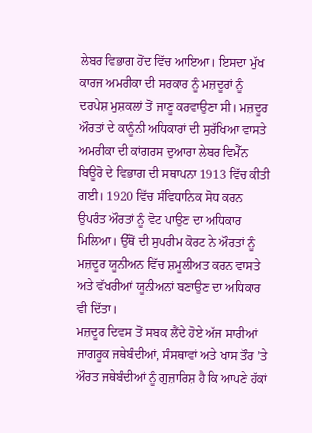ਲੇਬਰ ਵਿਭਾਗ ਹੋਂਦ ਵਿੱਚ ਆਇਆ। ਇਸਦਾ ਮੁੱਖ ਕਾਰਜ ਅਮਰੀਕਾ ਦੀ ਸਰਕਾਰ ਨੂੰ ਮਜ਼ਦੂਰਾਂ ਨੂੰ ਦਰਪੇਸ਼ ਮੁਸ਼ਕਲਾਂ ਤੋਂ ਜਾਣੂ ਕਰਵਾਉਣਾ ਸੀ। ਮਜ਼ਦੂਰ ਔਰਤਾਂ ਦੇ ਕਾਨੂੰਨੀ ਅਧਿਕਾਰਾਂ ਦੀ ਸੁਰੱਖਿਆ ਵਾਸਤੇ ਅਮਰੀਕਾ ਦੀ ਕਾਂਗਰਸ ਦੁਆਰਾ ਲੇਬਰ ਵਿਮੈੱਨ ਬਿਊਰੋ ਦੇ ਵਿਭਾਗ ਦੀ ਸਥਾਪਨਾ 1913 ਵਿੱਚ ਕੀਤੀ ਗਈ। 1920 ਵਿੱਚ ਸੰਵਿਧਾਨਿਕ ਸੋਧ ਕਰਨ ਉਪਰੰਤ ਔਰਤਾਂ ਨੂੰ ਵੋਟ ਪਾਉਣ ਦਾ ਅਧਿਕਾਰ ਮਿਲਿਆ। ਉੱਥੋਂ ਦੀ ਸੁਪਰੀਮ ਕੋਰਟ ਨੇ ਔਰਤਾਂ ਨੂੰ ਮਜ਼ਦੂਰ ਯੂਨੀਅਨ ਵਿੱਚ ਸ਼ਮੂਲੀਅਤ ਕਰਨ ਵਾਸਤੇ ਅਤੇ ਵੱਖਰੀਆਂ ਯੂਨੀਅਨਾਂ ਬਣਾਉਣ ਦਾ ਅਧਿਕਾਰ ਵੀ ਦਿੱਤਾ।
ਮਜ਼ਦੂਰ ਦਿਵਸ ਤੋਂ ਸਬਕ ਲੈਂਦੇ ਹੋਏ ਅੱਜ ਸਾਰੀਆਂ ਜਾਗਰੂਕ ਜਥੇਬੰਦੀਆਂ, ਸੰਸਥਾਵਾਂ ਅਤੇ ਖਾਸ ਤੌਰ ’ਤੇ ਔਰਤ ਜਥੇਬੰਦੀਆਂ ਨੂੰ ਗੁਜ਼ਾਰਿਸ਼ ਹੈ ਕਿ ਆਪਣੇ ਹੱਕਾਂ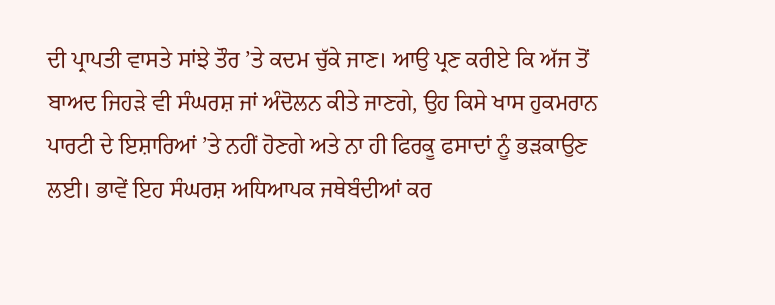ਦੀ ਪ੍ਰਾਪਤੀ ਵਾਸਤੇ ਸਾਂਝੇ ਤੌਰ ’ਤੇ ਕਦਮ ਚੁੱਕੇ ਜਾਣ। ਆਉ ਪ੍ਰਣ ਕਰੀਏ ਕਿ ਅੱਜ ਤੋਂ ਬਾਅਦ ਜਿਹੜੇ ਵੀ ਸੰਘਰਸ਼ ਜਾਂ ਅੰਦੋਲਨ ਕੀਤੇ ਜਾਣਗੇ, ਉਹ ਕਿਸੇ ਖਾਸ ਹੁਕਮਰਾਨ ਪਾਰਟੀ ਦੇ ਇਸ਼ਾਰਿਆਂ ’ਤੇ ਨਹੀਂ ਹੋਣਗੇ ਅਤੇ ਨਾ ਹੀ ਫਿਰਕੂ ਫਸਾਦਾਂ ਨੂੰ ਭੜਕਾਉਣ ਲਈ। ਭਾਵੇਂ ਇਹ ਸੰਘਰਸ਼ ਅਧਿਆਪਕ ਜਥੇਬੰਦੀਆਂ ਕਰ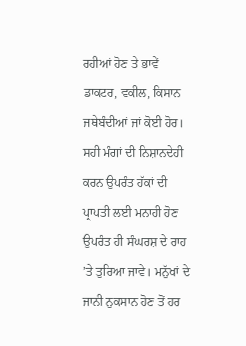ਰਹੀਆਂ ਹੋਣ ਤੇ ਭਾਵੇਂ ਡਾਕਟਰ, ਵਕੀਲ, ਕਿਸਾਨ ਜਥੇਬੰਦੀਆਂ ਜਾਂ ਕੋਈ ਹੋਰ। ਸਹੀ ਮੰਗਾਂ ਦੀ ਨਿਸ਼ਾਨਦੇਹੀ ਕਰਨ ਉਪਰੰਤ ਹੱਕਾਂ ਦੀ ਪ੍ਰਾਪਤੀ ਲਈ ਮਨਾਹੀ ਹੋਣ ਉਪਰੰਤ ਹੀ ਸੰਘਰਸ਼ ਦੇ ਰਾਹ ’ਤੇ ਤੁਰਿਆ ਜਾਵੇ। ਮਨੁੱਖਾਂ ਦੇ ਜਾਨੀ ਨੁਕਸਾਨ ਹੋਣ ਤੋਂ ਹਰ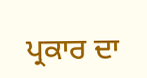ਪ੍ਰਕਾਰ ਦਾ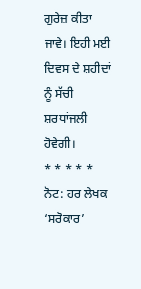ਗੁਰੇਜ਼ ਕੀਤਾ ਜਾਵੇ। ਇਹੀ ਮਈ ਦਿਵਸ ਦੇ ਸ਼ਹੀਦਾਂ ਨੂੰ ਸੱਚੀ ਸ਼ਰਧਾਂਜਲੀ ਹੋਵੇਗੀ।
* * * * *
ਨੋਟ: ਹਰ ਲੇਖਕ ‘ਸਰੋਕਾਰ’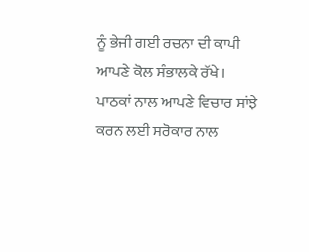ਨੂੰ ਭੇਜੀ ਗਈ ਰਚਨਾ ਦੀ ਕਾਪੀ ਆਪਣੇ ਕੋਲ ਸੰਭਾਲਕੇ ਰੱਖੇ।
ਪਾਠਕਾਂ ਨਾਲ ਆਪਣੇ ਵਿਚਾਰ ਸਾਂਝੇ ਕਰਨ ਲਈ ਸਰੋਕਾਰ ਨਾਲ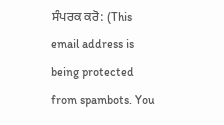ਸੰਪਰਕ ਕਰੋ: (This email address is being protected from spambots. You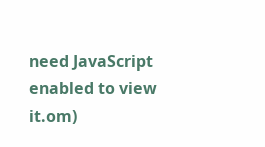need JavaScript enabled to view it.om)